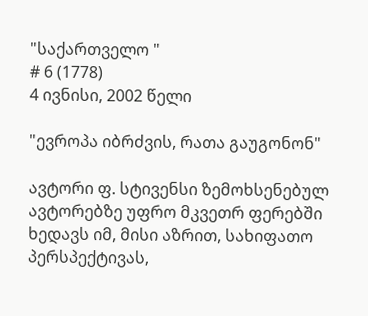"საქართველო "
# 6 (1778)
4 ივნისი, 2002 წელი

"ევროპა იბრძვის, რათა გაუგონონ"

ავტორი ფ. სტივენსი ზემოხსენებულ ავტორებზე უფრო მკვეთრ ფერებში ხედავს იმ, მისი აზრით, სახიფათო პერსპექტივას,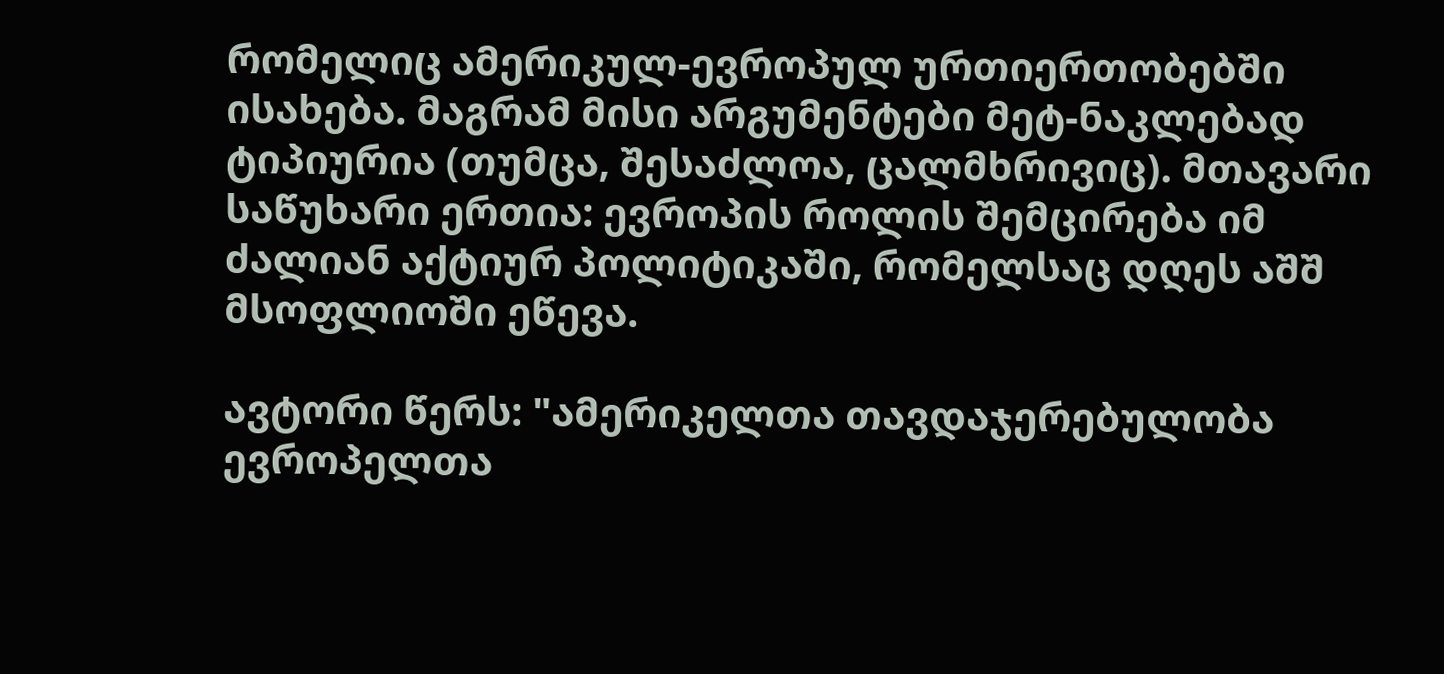რომელიც ამერიკულ-ევროპულ ურთიერთობებში ისახება. მაგრამ მისი არგუმენტები მეტ-ნაკლებად ტიპიურია (თუმცა, შესაძლოა, ცალმხრივიც). მთავარი საწუხარი ერთია: ევროპის როლის შემცირება იმ ძალიან აქტიურ პოლიტიკაში, რომელსაც დღეს აშშ მსოფლიოში ეწევა.

ავტორი წერს: "ამერიკელთა თავდაჯერებულობა ევროპელთა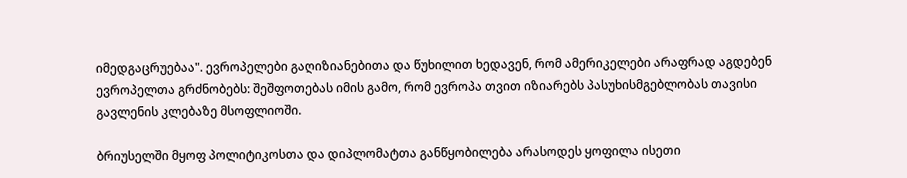იმედგაცრუებაა". ევროპელები გაღიზიანებითა და წუხილით ხედავენ, რომ ამერიკელები არაფრად აგდებენ ევროპელთა გრძნობებს: შეშფოთებას იმის გამო, რომ ევროპა თვით იზიარებს პასუხისმგებლობას თავისი გავლენის კლებაზე მსოფლიოში.

ბრიუსელში მყოფ პოლიტიკოსთა და დიპლომატთა განწყობილება არასოდეს ყოფილა ისეთი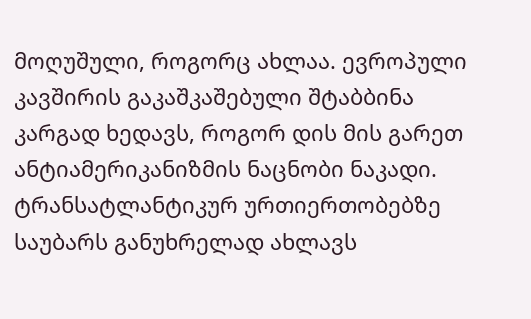მოღუშული, როგორც ახლაა. ევროპული კავშირის გაკაშკაშებული შტაბბინა კარგად ხედავს, როგორ დის მის გარეთ ანტიამერიკანიზმის ნაცნობი ნაკადი. ტრანსატლანტიკურ ურთიერთობებზე საუბარს განუხრელად ახლავს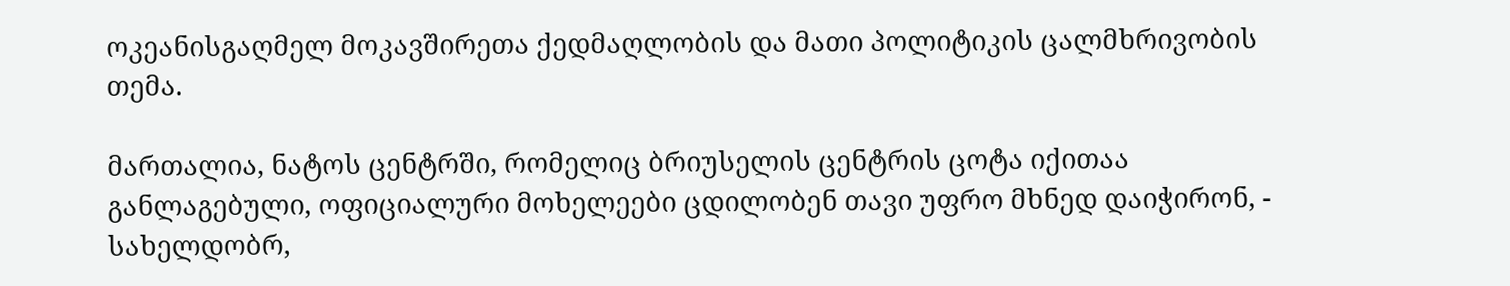ოკეანისგაღმელ მოკავშირეთა ქედმაღლობის და მათი პოლიტიკის ცალმხრივობის თემა.

მართალია, ნატოს ცენტრში, რომელიც ბრიუსელის ცენტრის ცოტა იქითაა განლაგებული, ოფიციალური მოხელეები ცდილობენ თავი უფრო მხნედ დაიჭირონ, - სახელდობრ,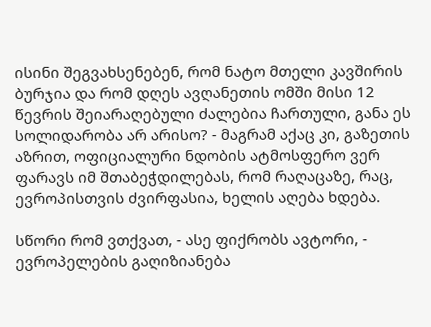ისინი შეგვახსენებენ, რომ ნატო მთელი კავშირის ბურჯია და რომ დღეს ავღანეთის ომში მისი 12 წევრის შეიარაღებული ძალებია ჩართული, განა ეს სოლიდარობა არ არისო? - მაგრამ აქაც კი, გაზეთის აზრით, ოფიციალური ნდობის ატმოსფერო ვერ ფარავს იმ შთაბეჭდილებას, რომ რაღაცაზე, რაც, ევროპისთვის ძვირფასია, ხელის აღება ხდება.

სწორი რომ ვთქვათ, - ასე ფიქრობს ავტორი, - ევროპელების გაღიზიანება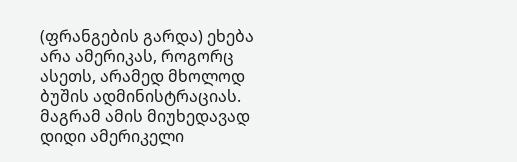(ფრანგების გარდა) ეხება არა ამერიკას, როგორც ასეთს, არამედ მხოლოდ ბუშის ადმინისტრაციას. მაგრამ ამის მიუხედავად დიდი ამერიკელი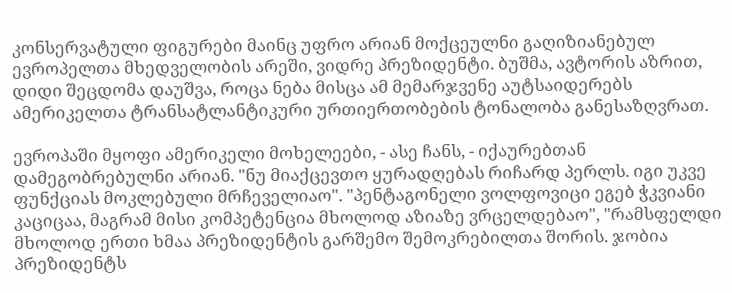კონსერვატული ფიგურები მაინც უფრო არიან მოქცეულნი გაღიზიანებულ ევროპელთა მხედველობის არეში, ვიდრე პრეზიდენტი. ბუშმა, ავტორის აზრით, დიდი შეცდომა დაუშვა, როცა ნება მისცა ამ მემარჯვენე აუტსაიდერებს ამერიკელთა ტრანსატლანტიკური ურთიერთობების ტონალობა განესაზღვრათ.

ევროპაში მყოფი ამერიკელი მოხელეები, - ასე ჩანს, - იქაურებთან დამეგობრებულნი არიან. "ნუ მიაქცევთო ყურადღებას რიჩარდ პერლს. იგი უკვე ფუნქციას მოკლებული მრჩეველიაო". "პენტაგონელი ვოლფოვიცი ეგებ ჭკვიანი კაციცაა, მაგრამ მისი კომპეტენცია მხოლოდ აზიაზე ვრცელდებაო", "რამსფელდი მხოლოდ ერთი ხმაა პრეზიდენტის გარშემო შემოკრებილთა შორის. ჯობია პრეზიდენტს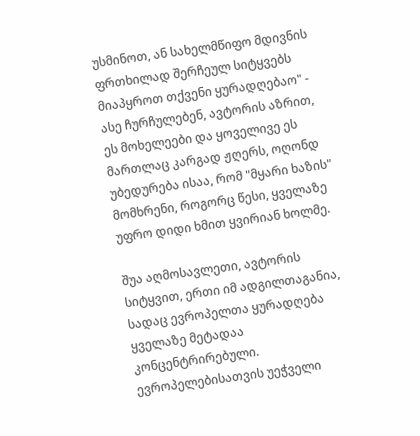უსმინოთ, ან სახელმწიფო მდივნის ფრთხილად შერჩეულ სიტყვებს მიაპყროთ თქვენი ყურადღებაო" - ასე ჩურჩულებენ, ავტორის აზრით, ეს მოხელეები და ყოველივე ეს მართლაც კარგად ჟღერს, ოღონდ უბედურება ისაა, რომ "მყარი ხაზის" მომხრენი, როგორც წესი, ყველაზე უფრო დიდი ხმით ყვირიან ხოლმე.

შუა აღმოსავლეთი, ავტორის სიტყვით, ერთი იმ ადგილთაგანია, სადაც ევროპელთა ყურადღება ყველაზე მეტადაა კონცენტრირებული. ევროპელებისათვის უეჭველი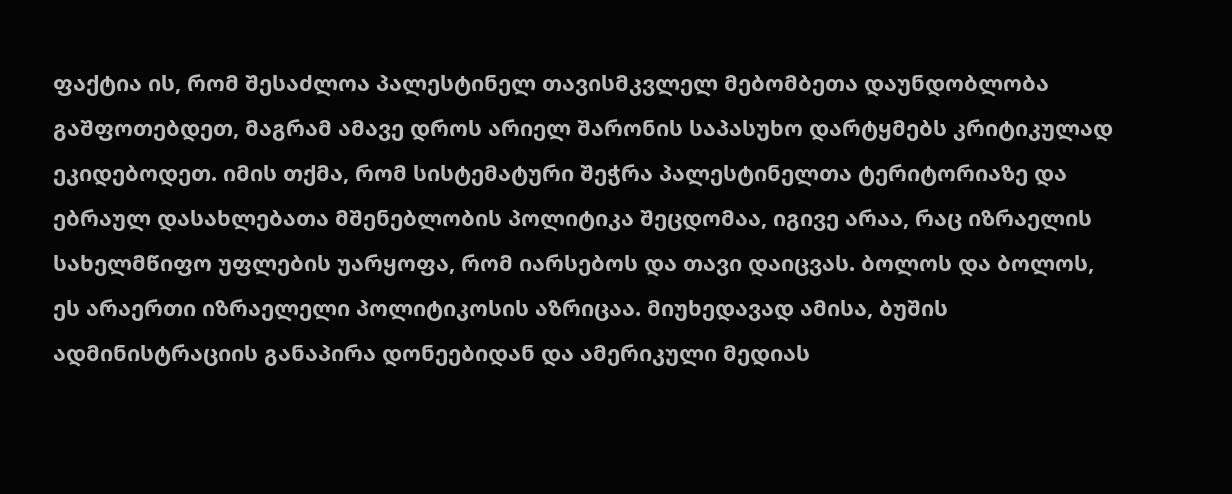ფაქტია ის, რომ შესაძლოა პალესტინელ თავისმკვლელ მებომბეთა დაუნდობლობა გაშფოთებდეთ, მაგრამ ამავე დროს არიელ შარონის საპასუხო დარტყმებს კრიტიკულად ეკიდებოდეთ. იმის თქმა, რომ სისტემატური შეჭრა პალესტინელთა ტერიტორიაზე და ებრაულ დასახლებათა მშენებლობის პოლიტიკა შეცდომაა, იგივე არაა, რაც იზრაელის სახელმწიფო უფლების უარყოფა, რომ იარსებოს და თავი დაიცვას. ბოლოს და ბოლოს, ეს არაერთი იზრაელელი პოლიტიკოსის აზრიცაა. მიუხედავად ამისა, ბუშის ადმინისტრაციის განაპირა დონეებიდან და ამერიკული მედიას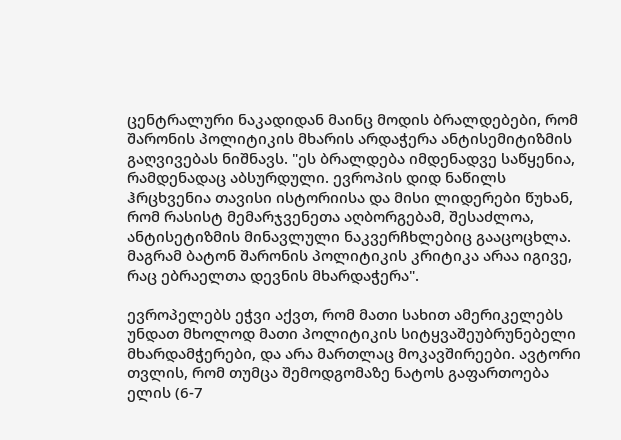ცენტრალური ნაკადიდან მაინც მოდის ბრალდებები, რომ შარონის პოლიტიკის მხარის არდაჭერა ანტისემიტიზმის გაღვივებას ნიშნავს. "ეს ბრალდება იმდენადვე საწყენია, რამდენადაც აბსურდული. ევროპის დიდ ნაწილს ჰრცხვენია თავისი ისტორიისა და მისი ლიდერები წუხან, რომ რასისტ მემარჯვენეთა აღბორგებამ, შესაძლოა, ანტისეტიზმის მინავლული ნაკვერჩხლებიც გააცოცხლა. მაგრამ ბატონ შარონის პოლიტიკის კრიტიკა არაა იგივე, რაც ებრაელთა დევნის მხარდაჭერა".

ევროპელებს ეჭვი აქვთ, რომ მათი სახით ამერიკელებს უნდათ მხოლოდ მათი პოლიტიკის სიტყვაშეუბრუნებელი მხარდამჭერები, და არა მართლაც მოკავშირეები. ავტორი თვლის, რომ თუმცა შემოდგომაზე ნატოს გაფართოება ელის (6-7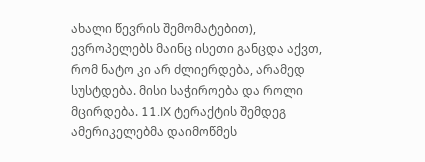ახალი წევრის შემომატებით), ევროპელებს მაინც ისეთი განცდა აქვთ, რომ ნატო კი არ ძლიერდება, არამედ სუსტდება. მისი საჭიროება და როლი მცირდება. 11.IX ტერაქტის შემდეგ ამერიკელებმა დაიმოწმეს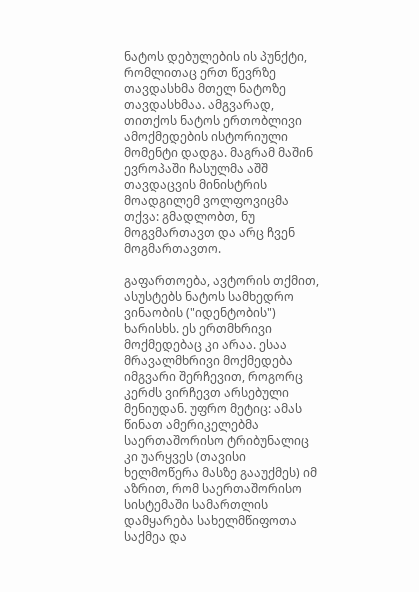ნატოს დებულების ის პუნქტი, რომლითაც ერთ წევრზე თავდასხმა მთელ ნატოზე თავდასხმაა. ამგვარად, თითქოს ნატოს ერთობლივი ამოქმედების ისტორიული მომენტი დადგა. მაგრამ მაშინ ევროპაში ჩასულმა აშშ თავდაცვის მინისტრის მოადგილემ ვოლფოვიცმა თქვა: გმადლობთ, ნუ მოგვმართავთ და არც ჩვენ მოგმართავთო.

გაფართოება, ავტორის თქმით, ასუსტებს ნატოს სამხედრო ვინაობის ("იდენტობის") ხარისხს. ეს ერთმხრივი მოქმედებაც კი არაა. ესაა მრავალმხრივი მოქმედება იმგვარი შერჩევით, როგორც კერძს ვირჩევთ არსებული მენიუდან. უფრო მეტიც: ამას წინათ ამერიკელებმა საერთაშორისო ტრიბუნალიც კი უარყვეს (თავისი ხელმოწერა მასზე გააუქმეს) იმ აზრით, რომ საერთაშორისო სისტემაში სამართლის დამყარება სახელმწიფოთა საქმეა და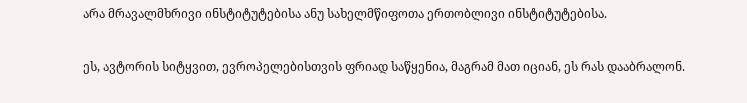არა მრავალმხრივი ინსტიტუტებისა ანუ სახელმწიფოთა ერთობლივი ინსტიტუტებისა.

ეს, ავტორის სიტყვით, ევროპელებისთვის ფრიად საწყენია, მაგრამ მათ იციან, ეს რას დააბრალონ.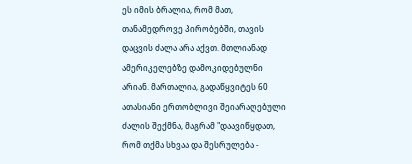ეს იმის ბრალია, რომ მათ, თანამედროვე პირობებში, თავის დაცვის ძალა არა აქვთ. მთლიანად ამერიკელებზე დამოკიდებულნი არიან. მართალია, გადაწყვიტეს 60 ათასიანი ერთობლივი შეიარაღებული ძალის შექმნა, მაგრამ "დაავიწყდათ, რომ თქმა სხვაა და შესრულება -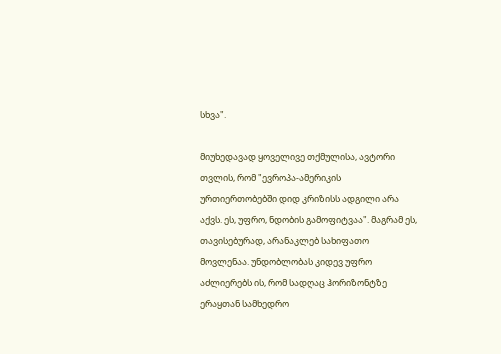სხვა".

მიუხედავად ყოველივე თქმულისა, ავტორი თვლის, რომ "ევროპა-ამერიკის ურთიერთობებში დიდ კრიზისს ადგილი არა აქვს. ეს, უფრო, ნდობის გამოფიტვაა". მაგრამ ეს, თავისებურად, არანაკლებ სახიფათო მოვლენაა. უნდობლობას კიდევ უფრო აძლიერებს ის, რომ სადღაც ჰორიზონტზე ერაყთან სამხედრო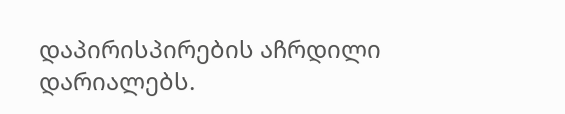დაპირისპირების აჩრდილი დარიალებს.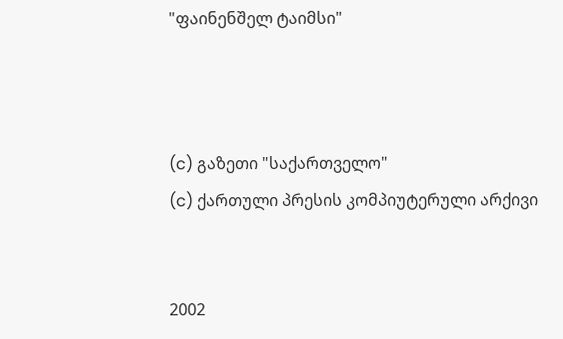"ფაინენშელ ტაიმსი"



(c) გაზეთი "საქართველო"
(c) ქართული პრესის კომპიუტერული არქივი


2002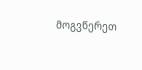მოგვწერეთ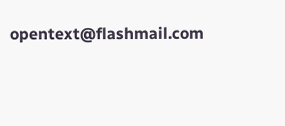opentext@flashmail.com